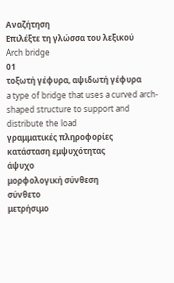Αναζήτηση
Επιλέξτε τη γλώσσα του λεξικού
Arch bridge
01
τοξωτή γέφυρα, αψιδωτή γέφυρα
a type of bridge that uses a curved arch-shaped structure to support and distribute the load
γραμματικές πληροφορίες
κατάσταση εμψυχότητας
άψυχο
μορφολογική σύνθεση
σύνθετο
μετρήσιμο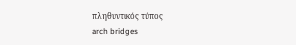πληθυντικός τύπος
arch bridges